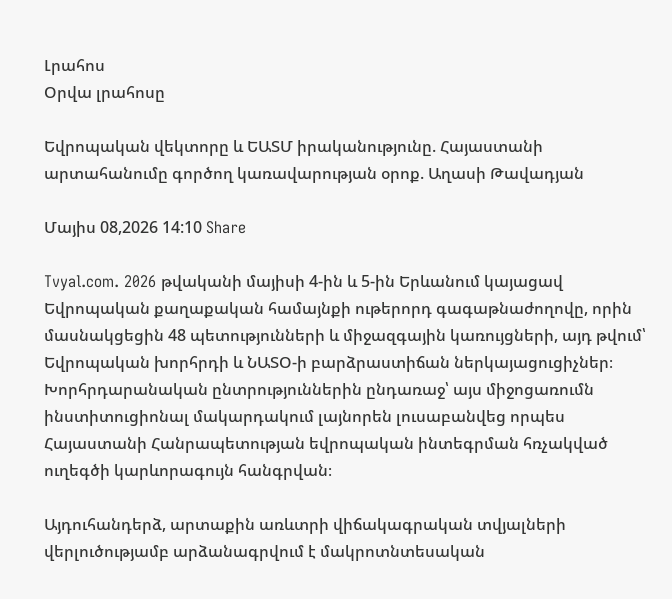Լրահոս
Օրվա լրահոսը

Եվրոպական վեկտորը և ԵԱՏՄ իրականությունը. Հայաստանի արտահանումը գործող կառավարության օրոք. Աղասի Թավադյան

Մայիս 08,2026 14:10 Share

Tvyal.com. 2026 թվականի մայիսի 4-ին և 5-ին Երևանում կայացավ Եվրոպական քաղաքական համայնքի ութերորդ գագաթնաժողովը, որին մասնակցեցին 48 պետությունների և միջազգային կառույցների, այդ թվում՝ Եվրոպական խորհրդի և ՆԱՏՕ-ի բարձրաստիճան ներկայացուցիչներ։ Խորհրդարանական ընտրություններին ընդառաջ՝ այս միջոցառումն ինստիտուցիոնալ մակարդակում լայնորեն լուսաբանվեց որպես Հայաստանի Հանրապետության եվրոպական ինտեգրման հռչակված ուղեգծի կարևորագույն հանգրվան։

Այդուհանդերձ, արտաքին առևտրի վիճակագրական տվյալների վերլուծությամբ արձանագրվում է մակրոտնտեսական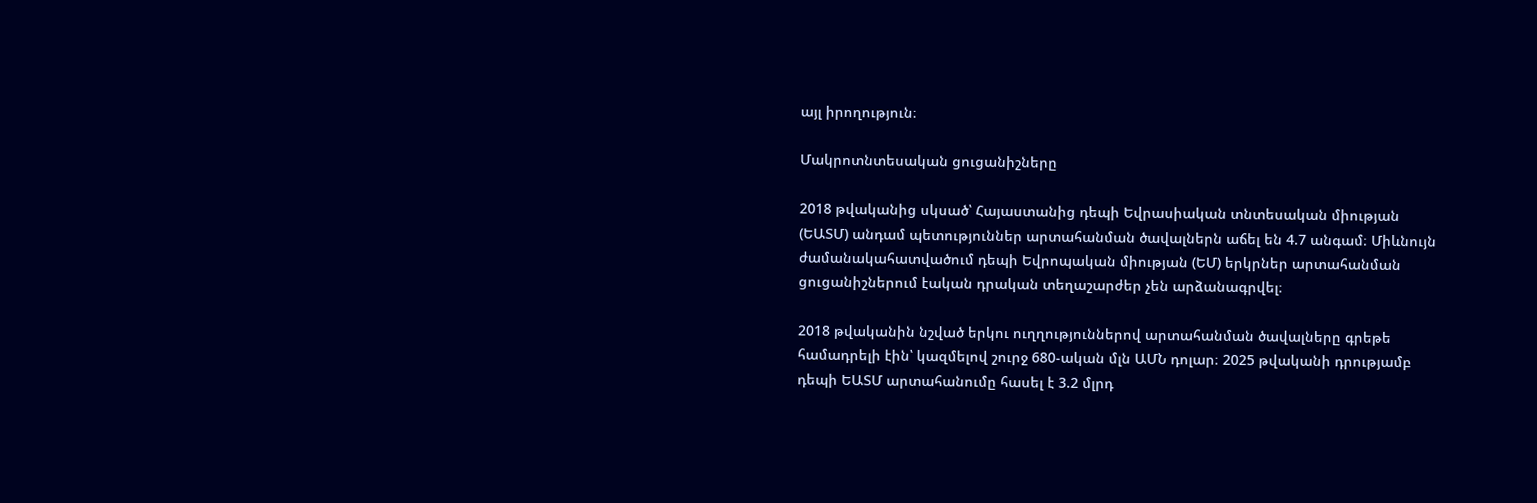այլ իրողություն։

Մակրոտնտեսական ցուցանիշները

2018 թվականից սկսած՝ Հայաստանից դեպի Եվրասիական տնտեսական միության (ԵԱՏՄ) անդամ պետություններ արտահանման ծավալներն աճել են 4.7 անգամ։ Միևնույն ժամանակահատվածում դեպի Եվրոպական միության (ԵՄ) երկրներ արտահանման ցուցանիշներում էական դրական տեղաշարժեր չեն արձանագրվել։

2018 թվականին նշված երկու ուղղություններով արտահանման ծավալները գրեթե համադրելի էին՝ կազմելով շուրջ 680-ական մլն ԱՄՆ դոլար։ 2025 թվականի դրությամբ դեպի ԵԱՏՄ արտահանումը հասել է 3.2 մլրդ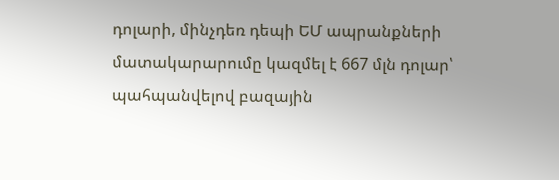դոլարի, մինչդեռ դեպի ԵՄ ապրանքների մատակարարումը կազմել է 667 մլն դոլար՝ պահպանվելով բազային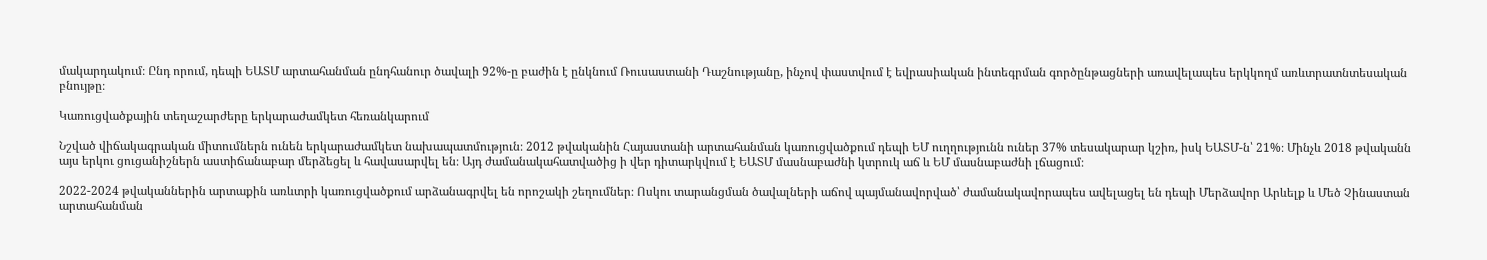մակարդակում։ Ընդ որում, դեպի ԵԱՏՄ արտահանման ընդհանուր ծավալի 92%-ը բաժին է ընկնում Ռուսաստանի Դաշնությանը, ինչով փաստվում է եվրասիական ինտեգրման գործընթացների առավելապես երկկողմ առևտրատնտեսական բնույթը։

Կառուցվածքային տեղաշարժերը երկարաժամկետ հեռանկարում

Նշված վիճակագրական միտումներն ունեն երկարաժամկետ նախապատմություն։ 2012 թվականին Հայաստանի արտահանման կառուցվածքում դեպի ԵՄ ուղղությունն ուներ 37% տեսակարար կշիռ, իսկ ԵԱՏՄ-ն՝ 21%։ Մինչև 2018 թվականն այս երկու ցուցանիշներն աստիճանաբար մերձեցել և հավասարվել են։ Այդ ժամանակահատվածից ի վեր դիտարկվում է ԵԱՏՄ մասնաբաժնի կտրուկ աճ և ԵՄ մասնաբաժնի լճացում։

2022-2024 թվականներին արտաքին առևտրի կառուցվածքում արձանագրվել են որոշակի շեղումներ։ Ոսկու տարանցման ծավալների աճով պայմանավորված՝ ժամանակավորապես ավելացել են դեպի Մերձավոր Արևելք և Մեծ Չինաստան արտահանման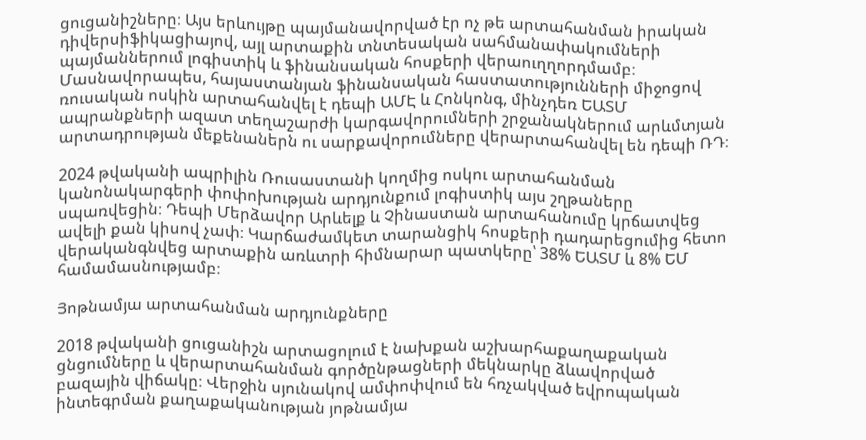ցուցանիշները։ Այս երևույթը պայմանավորված էր ոչ թե արտահանման իրական դիվերսիֆիկացիայով, այլ արտաքին տնտեսական սահմանափակումների պայմաններում լոգիստիկ և ֆինանսական հոսքերի վերաուղղորդմամբ։ Մասնավորապես, հայաստանյան ֆինանսական հաստատությունների միջոցով ռուսական ոսկին արտահանվել է դեպի ԱՄԷ և Հոնկոնգ, մինչդեռ ԵԱՏՄ ապրանքների ազատ տեղաշարժի կարգավորումների շրջանակներում արևմտյան արտադրության մեքենաներն ու սարքավորումները վերարտահանվել են դեպի ՌԴ։

2024 թվականի ապրիլին Ռուսաստանի կողմից ոսկու արտահանման կանոնակարգերի փոփոխության արդյունքում լոգիստիկ այս շղթաները սպառվեցին։ Դեպի Մերձավոր Արևելք և Չինաստան արտահանումը կրճատվեց ավելի քան կիսով չափ։ Կարճաժամկետ տարանցիկ հոսքերի դադարեցումից հետո վերականգնվեց արտաքին առևտրի հիմնարար պատկերը՝ 38% ԵԱՏՄ և 8% ԵՄ համամասնությամբ։

Յոթնամյա արտահանման արդյունքները

2018 թվականի ցուցանիշն արտացոլում է նախքան աշխարհաքաղաքական ցնցումները և վերարտահանման գործընթացների մեկնարկը ձևավորված բազային վիճակը։ Վերջին սյունակով ամփոփվում են հռչակված եվրոպական ինտեգրման քաղաքականության յոթնամյա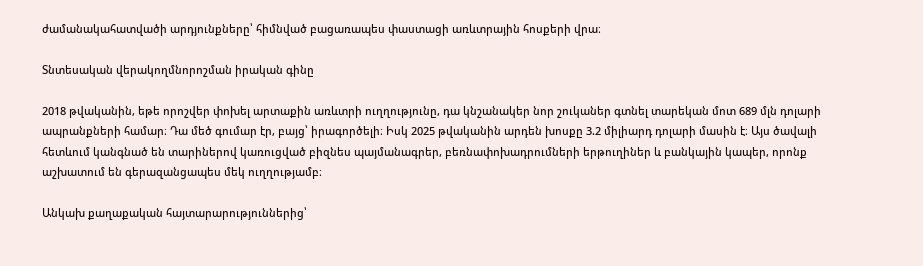ժամանակահատվածի արդյունքները՝ հիմնված բացառապես փաստացի առևտրային հոսքերի վրա։

Տնտեսական վերակողմնորոշման իրական գինը

2018 թվականին, եթե որոշվեր փոխել արտաքին առևտրի ուղղությունը, դա կնշանակեր նոր շուկաներ գտնել տարեկան մոտ 689 մլն դոլարի ապրանքների համար։ Դա մեծ գումար էր, բայց՝ իրագործելի։ Իսկ 2025 թվականին արդեն խոսքը 3.2 միլիարդ դոլարի մասին է։ Այս ծավալի հետևում կանգնած են տարիներով կառուցված բիզնես պայմանագրեր, բեռնափոխադրումների երթուղիներ և բանկային կապեր, որոնք աշխատում են գերազանցապես մեկ ուղղությամբ։

Անկախ քաղաքական հայտարարություններից՝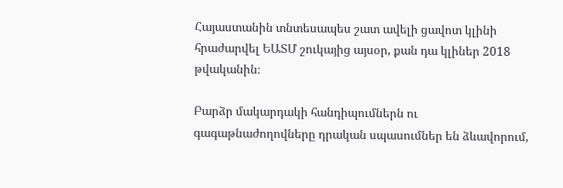Հայաստանին տնտեսապես շատ ավելի ցավոտ կլինի հրաժարվել ԵԱՏՄ շուկայից այսօր, քան դա կլիներ 2018 թվականին։

Բարձր մակարդակի հանդիպումներն ու գագաթնաժողովները դրական սպասումներ են ձևավորում,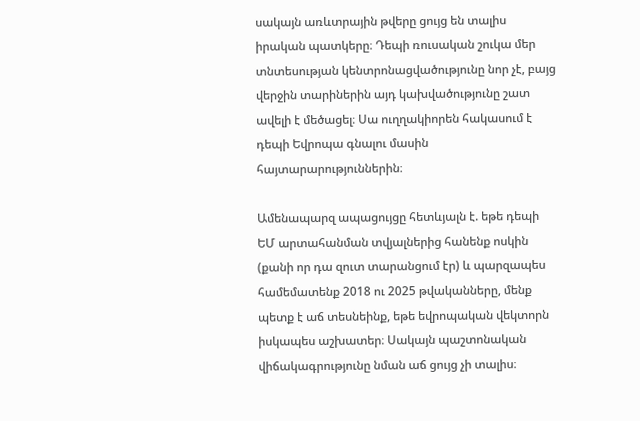սակայն առևտրային թվերը ցույց են տալիս իրական պատկերը։ Դեպի ռուսական շուկա մեր տնտեսության կենտրոնացվածությունը նոր չէ, բայց վերջին տարիներին այդ կախվածությունը շատ ավելի է մեծացել։ Սա ուղղակիորեն հակասում է դեպի Եվրոպա գնալու մասին հայտարարություններին։

Ամենապարզ ապացույցը հետևյալն է. եթե դեպի ԵՄ արտահանման տվյալներից հանենք ոսկին (քանի որ դա զուտ տարանցում էր) և պարզապես համեմատենք 2018 ու 2025 թվականները, մենք պետք է աճ տեսնեինք, եթե եվրոպական վեկտորն իսկապես աշխատեր։ Սակայն պաշտոնական վիճակագրությունը նման աճ ցույց չի տալիս։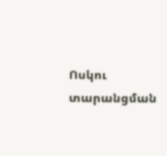Ոսկու տարանցման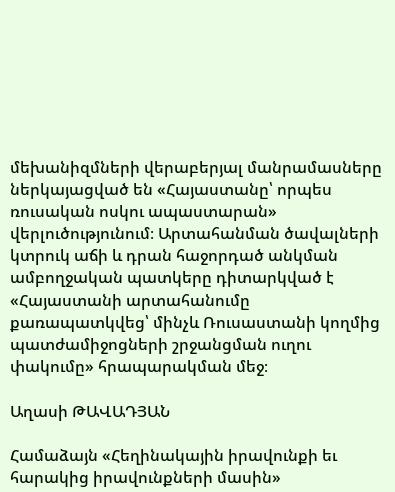մեխանիզմների վերաբերյալ մանրամասները ներկայացված են «Հայաստանը՝ որպես ռուսական ոսկու ապաստարան» վերլուծությունում։ Արտահանման ծավալների կտրուկ աճի և դրան հաջորդած անկման ամբողջական պատկերը դիտարկված է «Հայաստանի արտահանումը քառապատկվեց՝ մինչև Ռուսաստանի կողմից պատժամիջոցների շրջանցման ուղու փակումը» հրապարակման մեջ։

Աղասի ԹԱՎԱԴՅԱՆ

Համաձայն «Հեղինակային իրավունքի եւ հարակից իրավունքների մասին»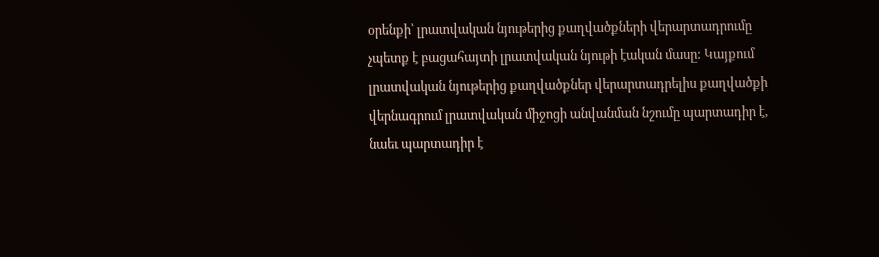օրենքի՝ լրատվական նյութերից քաղվածքների վերարտադրումը չպետք է բացահայտի լրատվական նյութի էական մասը: Կայքում լրատվական նյութերից քաղվածքներ վերարտադրելիս քաղվածքի վերնագրում լրատվական միջոցի անվանման նշումը պարտադիր է, նաեւ պարտադիր է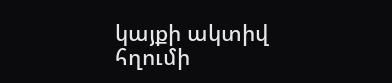կայքի ակտիվ հղումի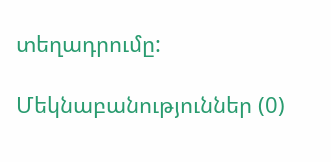տեղադրումը:

Մեկնաբանություններ (0)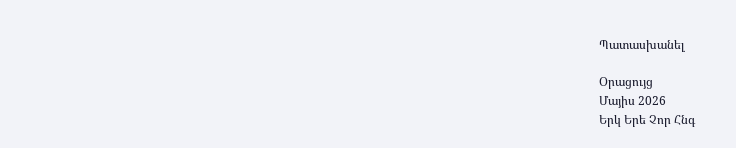Պատասխանել

Օրացույց
Մայիս 2026
Երկ Երե Չոր Հնգ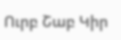Ուրբ Շաբ Կիր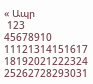« Ապր
 123
45678910
11121314151617
18192021222324
25262728293031